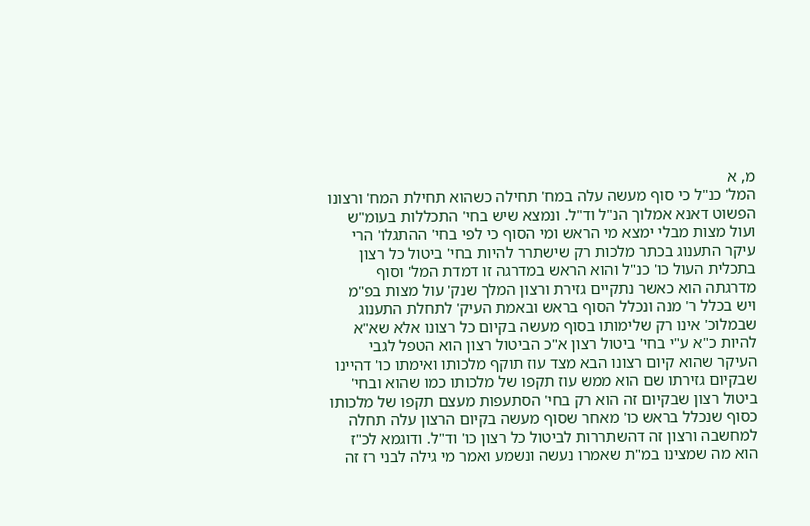מ, א
המל' כנ"ל כי סוף מעשה עלה במח' תחילה כשהוא תחילת המח' ורצונו הפשוט דאנא אמלוך הנ"ל וד"ל. ונמצא שיש בחי' התכללות בעומ"ש ועול מצות מבלי ימצא מי הראש ומי הסוף כי לפי בחי' ההתגלו' הרי עיקר התענוג בכתר מלכות רק שישתרר להיות בחי' ביטול כל רצון בתכלית העול כו' כנ"ל והוא הראש במדרגה זו דמדת המל' וסוף מדרגתה הוא כאשר נתקיים גזירת ורצון המלך שנק' עול מצות בפ"מ ויש בכלל ר' מנה ונכלל הסוף בראש ובאמת העיק' לתחלת התענוג שבמלוכ' אינו רק שלימותו בסוף מעשה בקיום כל רצונו אלא שא"א להיות כ"א ע"י בחי' ביטול רצון א"כ הביטול רצון הוא הטפל לגבי העיקר שהוא קיום רצונו הבא מצד עוז תוקף מלכותו ואימתו כו' דהיינו שבקיום גזירתו שם הוא ממש עוז תקפו של מלכותו כמו שהוא ובחי' ביטול רצון שבקיום זה הוא רק בחי' הסתעפות מעצם תקפו של מלכותו כסוף שנכלל בראש כו' מאחר שסוף מעשה בקיום הרצון עלה תחלה למחשבה ורצון זה דהשתררות לביטול כל רצון כו' וד"ל. ודוגמא לכ"ז הוא מה שמצינו במ"ת שאמרו נעשה ונשמע ואמר מי גילה לבני רז זה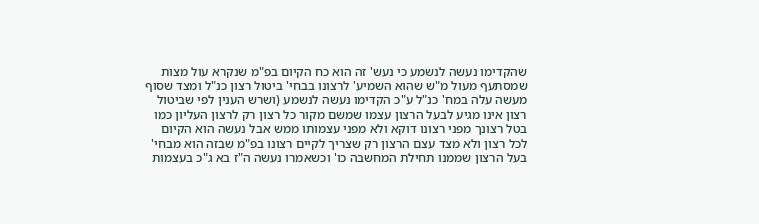שהקדימו נעשה לנשמע כי נעש' זה הוא כח הקיום בפ"מ שנקרא עול מצות שמסתעף מעול מ"ש שהוא השמיע' לרצונו בבחי' ביטול רצון כנ"ל ומצד שסוף מעשה עלה במח' כנ"ל ע"כ הקדימו נעשה לנשמע (ושרש הענין לפי שביטול רצון אינו מגיע לבעל הרצון עצמו שמשם מקור כל רצון רק לרצון העליון כמו בטל רצונך מפני רצונו דוקא ולא מפני עצמותו ממש אבל נעשה הוא הקיום לכל רצון ולא מצד עצם הרצון רק שצריך לקיים רצונו בפ"מ שבזה הוא מבחי' בעל הרצון שממנו תחילת המחשבה כו' וכשאמרו נעשה ה"ז בא ג"כ בעצמות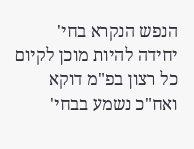הנפש הנקרא בחי' יחידה להיות מוכן לקיום כל רצון בפ"מ דוקא ואח"כ נשמע בבחי'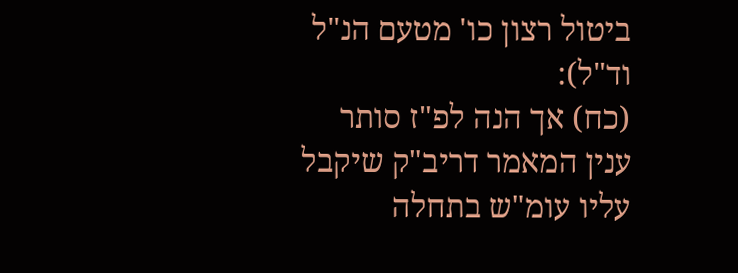ביטול רצון כו' מטעם הנ"ל וד"ל):
(כח) אך הנה לפ"ז סותר ענין המאמר דריב"ק שיקבל עליו עומ"ש בתחלה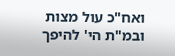ואח"כ עול מצות ובמ"ת הי' להיפך